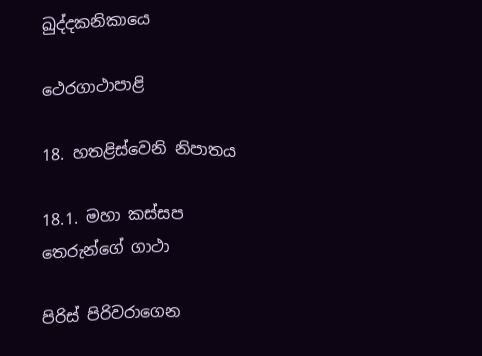ඛුද්දකනිකායෙ

ථෙරගාථාපාළි

18. හතළිස්වෙනි නිපාතය

18.1. මහා කස්සප තෙරුන්ගේ ගාථා

පිරිස් පිරිවරාගෙන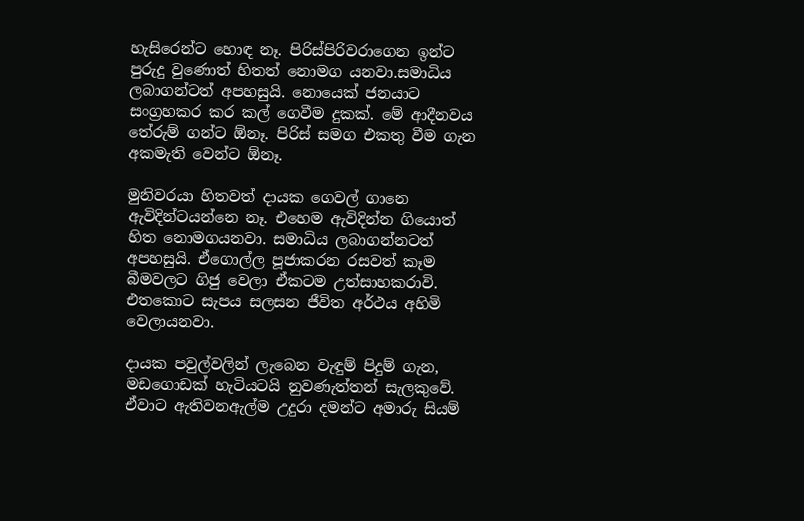හැසිරෙන්ට හොඳ නෑ. පිරිස්පිරිවරාගෙන ඉන්ට පුරුදු වුණොත් හිතත් නොමග යනවා.සමාධිය ලබාගන්ටත් අපහසුයි. නොයෙක් ජනයාට සංග්‍රහකර කර කල් ගෙවීම දුකක්. මේ ආදීනවය තේරුම් ගන්ට ඕනෑ. පිරිස් සමග එකතු වීම ගැන අකමැති වෙන්ට ඕනෑ.

මුනිවරයා හිතවත් දායක ගෙවල් ගානෙ ඇවිදින්ටයන්නෙ නෑ. එහෙම ඇවිදින්න ගියොත් හිත නොමගයනවා. සමාධිය ලබාගන්නටත් අපහසුයි. ඒගොල්ල පූජාකරන රසවත් කෑම බීමවලට ගිජු වෙලා ඒකටම උත්සාහකරාවි. එතකොට සැපය සලසන ජීවිත අර්ථය අහිමි වෙලායනවා.

දායක පවුල්වලින් ලැබෙන වැඳුම් පිදුම් ගැන, මඩගොඩක් හැටියටයි නුවණැත්තන් සැලකුවේ. ඒවාට ඇතිවනඇල්ම උදුරා දමන්ට අමාරු සියම්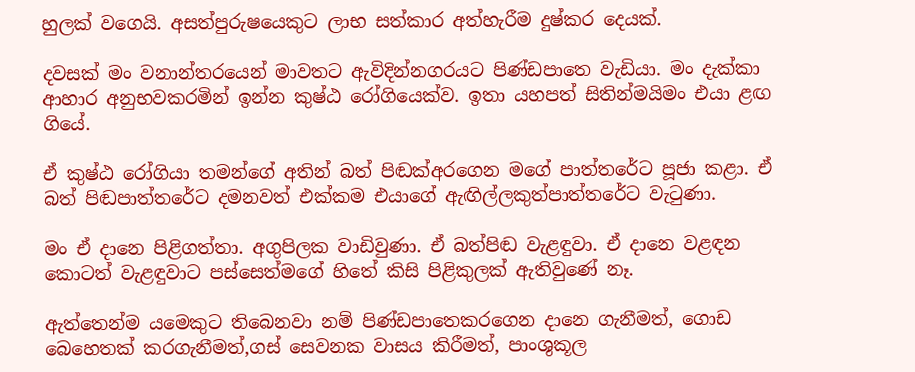හුලක් වගෙයි. අසත්පුරුෂයෙකුට ලාභ සත්කාර අත්හැරීම දුෂ්කර දෙයක්.

දවසක් මං වනාන්තරයෙන් මාවතට ඇවිදින්නගරයට පිණ්ඩපාතෙ වැඩියා. මං දැක්කා ආහාර අනුභවකරමින් ඉන්න කුෂ්ඨ රෝගියෙක්ව. ඉතා යහපත් සිතින්මයිමං එයා ළඟ ගියේ.

ඒ කුෂ්ඨ රෝගියා තමන්ගේ අතින් බත් පිඬක්අරගෙන මගේ පාත්තරේට පූජා කළා. ඒ බත් පිඬපාත්තරේට දමනවත් එක්කම එයාගේ ඇඟිල්ලකුත්පාත්තරේට වැටුණා.

මං ඒ දානෙ පිළිගත්තා. අගුපිලක වාඩිවුණා. ඒ බත්පිඬ වැළඳුවා. ඒ දානෙ වළඳන කොටත් වැළඳුවාට පස්සෙත්මගේ හිතේ කිසි පිළිකුලක් ඇතිවුණේ නෑ.

ඇත්තෙන්ම යමෙකුට තිබෙනවා නම් පිණ්ඩපාතෙකරගෙන දානෙ ගැනීමත්, ගොඩ බෙහෙතක් කරගැනීමත්,ගස් සෙවනක වාසය කිරීමත්, පාංශුකූල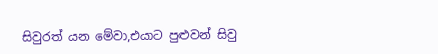සිවුරත් යන මේවා,එයාට පුළුවන් සිවු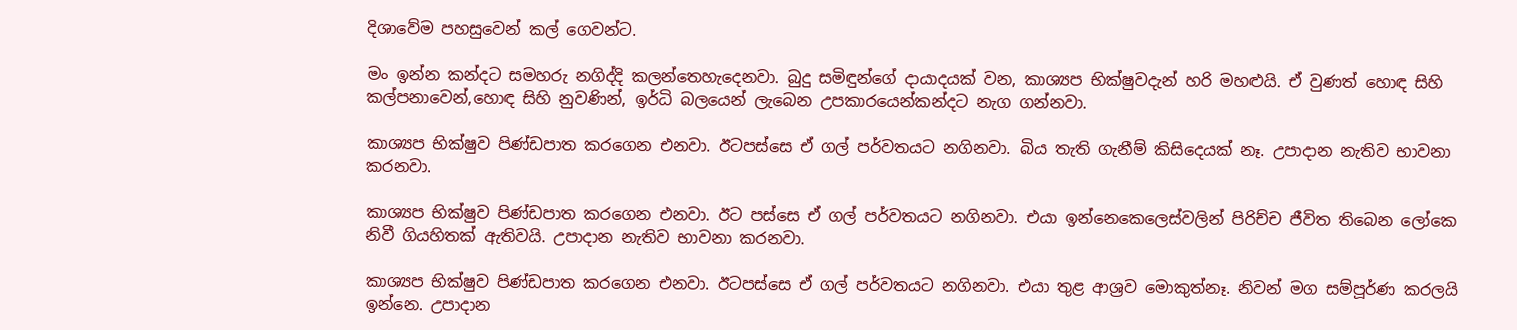දිශාවේම පහසුවෙන් කල් ගෙවන්ට.

මං ඉන්න කන්දට සමහරු නගිද්දි කලන්තෙහැදෙනවා. බුදු සමිඳුන්ගේ දායාදයක් වන, කාශ්‍යප භික්ෂුවදැන් හරි මහළුයි. ඒ වුණත් හොඳ සිහි කල්පනාවෙන්,හොඳ සිහි නුවණින්, ඉර්ධි බලයෙන් ලැබෙන උපකාරයෙන්කන්දට නැග ගන්නවා.

කාශ්‍යප භික්ෂුව පිණ්ඩපාත කරගෙන එනවා. ඊටපස්සෙ ඒ ගල් පර්වතයට නගිනවා. බිය තැති ගැනීම් කිසිදෙයක් නෑ. උපාදාන නැතිව භාවනා කරනවා.

කාශ්‍යප භික්ෂුව පිණ්ඩපාත කරගෙන එනවා. ඊට පස්සෙ ඒ ගල් පර්වතයට නගිනවා. එයා ඉන්නෙකෙලෙස්වලින් පිරිච්ච ජීවිත තිබෙන ලෝකෙ නිවී ගියහිතක් ඇතිවයි. උපාදාන නැතිව භාවනා කරනවා.

කාශ්‍යප භික්ෂුව පිණ්ඩපාත කරගෙන එනවා. ඊටපස්සෙ ඒ ගල් පර්වතයට නගිනවා. එයා තුළ ආශ්‍රව මොකුත්නෑ. නිවන් මග සම්පූර්ණ කරලයි ඉන්නෙ. උපාදාන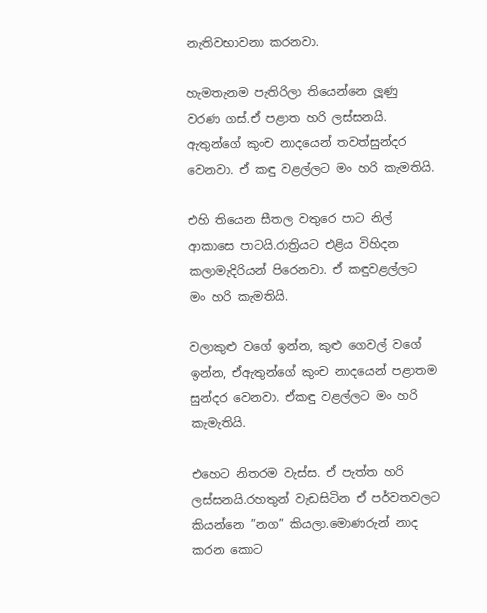නැතිවභාවනා කරනවා.

හැමතැනම පැතිරිලා තියෙන්නෙ ලූණු වරණ ගස්.ඒ පළාත හරි ලස්සනයි. ඇතුන්ගේ කුංච නාදයෙන් තවත්සුන්දර වෙනවා. ඒ කඳු වළල්ලට මං හරි කැමතියි.

එහි තියෙන සීතල වතුරෙ පාට නිල් ආකාසෙ පාටයි.රාත්‍රියට එළිය විහිදන කලාමැදිරියන් පිරෙනවා. ඒ කඳුවළල්ලට මං හරි කැමතියි.

වලාකුළු වගේ ඉන්න, කුළු ගෙවල් වගේ ඉන්න, ඒඇතුන්ගේ කුංච නාදයෙන් පළාතම සුන්දර වෙනවා. ඒකඳු වළල්ලට මං හරි කැමැතියි.

එහෙට නිතරම වැස්ස. ඒ පැත්ත හරි ලස්සනයි.රහතුන් වැඩසිටින ඒ පර්වතවලට කියන්නෙ ”නග” කියලා.මොණරුන් නාද කරන කොට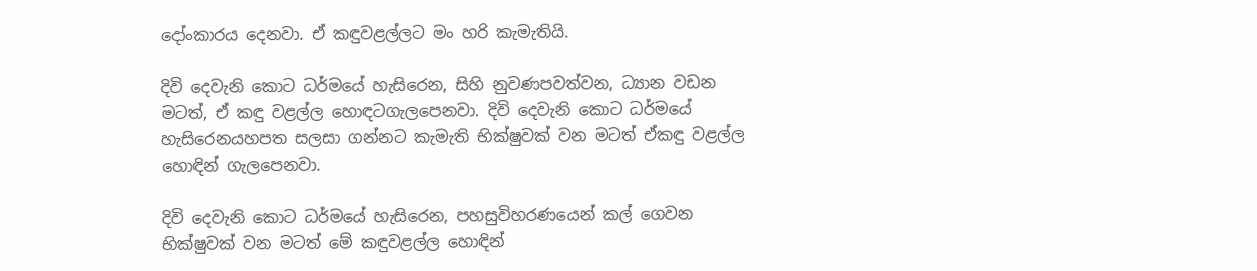දෝංකාරය දෙනවා. ඒ කඳුවළල්ලට මං හරි කැමැතියි.

දිවි දෙවැනි කොට ධර්මයේ හැසිරෙන, සිහි නුවණපවත්වන, ධ්‍යාන වඩන මටත්, ඒ කඳු වළල්ල හොඳටගැලපෙනවා. දිවි දෙවැනි කොට ධර්මයේ හැසිරෙනයහපත සලසා ගන්නට කැමැති භික්ෂුවක් වන මටත් ඒකඳු වළල්ල හොඳින් ගැලපෙනවා.

දිවි දෙවැනි කොට ධර්මයේ හැසිරෙන, පහසුවිහරණයෙන් කල් ගෙවන භික්ෂුවක් වන මටත් මේ කඳුවළල්ල හොඳින්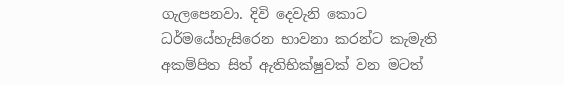ගැලපෙනවා. දිවි දෙවැනි කොට ධර්මයේහැසිරෙන භාවනා කරන්ට කැමැති අකම්පිත සිත් ඇතිභික්ෂුවක් වන මටත්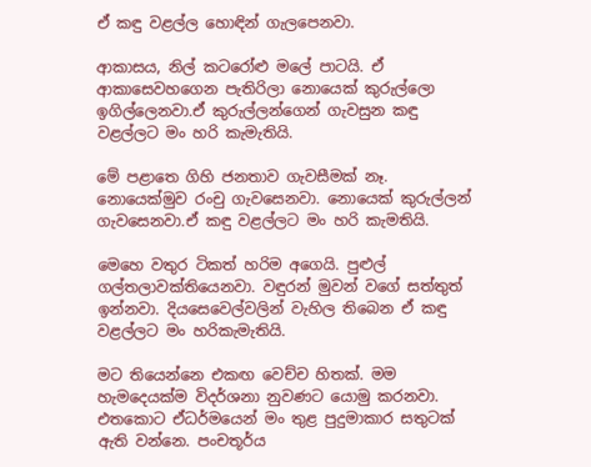ඒ කඳු වළල්ල හොඳින් ගැලපෙනවා.

ආකාසය, නිල් කටරෝළු මලේ පාටයි. ඒ ආකාසෙවහගෙන පැතිරිලා නොයෙක් කුරුල්ලො ඉගිල්ලෙනවා.ඒ කුරුල්ලන්ගෙන් ගැවසුන කඳු වළල්ලට මං හරි කැමැතියි.

මේ පළාතෙ ගිහි ජනතාව ගැවසීමක් නෑ. නොයෙක්මුව රංචු ගැවසෙනවා. නොයෙක් කුරුල්ලන් ගැවසෙනවා.ඒ කඳු වළල්ලට මං හරි කැමතියි.

මෙහෙ වතුර ටිකත් හරිම අගෙයි. පුළුල් ගල්තලාවක්තියෙනවා. වඳුරන් මුවන් වගේ සත්තුත් ඉන්නවා. දියසෙවෙල්වලින් වැහිල තිබෙන ඒ කඳු වළල්ලට මං හරිකැමැතියි.

මට තියෙන්නෙ එකඟ වෙච්ච හිතක්. මම හැමදෙයක්ම විදර්ශනා නුවණට යොමු කරනවා. එතකොට ඒධර්මයෙන් මං තුළ පුදුමාකාර සතුටක් ඇති වන්නෙ. පංචතූර්ය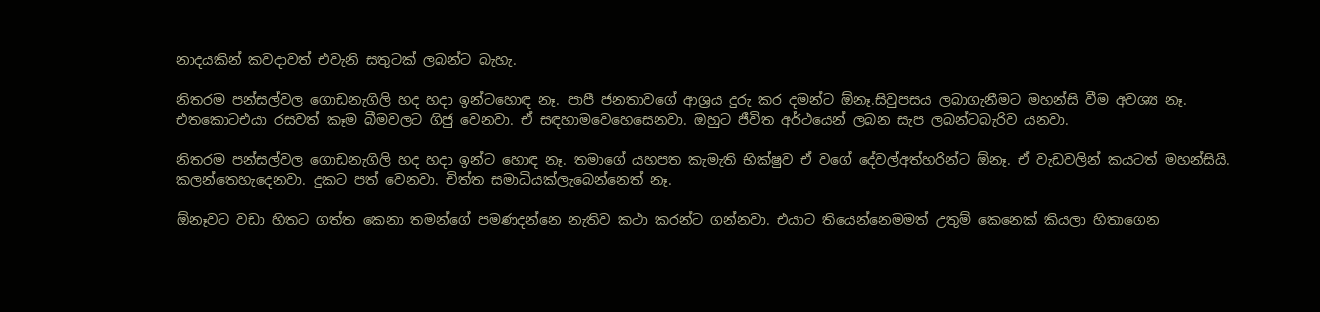නාදයකින් කවදාවත් එවැනි සතුටක් ලබන්ට බැහැ.

නිතරම පන්සල්වල ගොඩනැගිලි හද හදා ඉන්ටහොඳ නෑ. පාපී ජනතාවගේ ආශ්‍රය දුරු කර දමන්ට ඕනෑ.සිවුපසය ලබාගැනීමට මහන්සි වීම අවශ්‍ය නෑ. එතකොටඑයා රසවත් කෑම බීමවලට ගිජු වෙනවා. ඒ සඳහාමවෙහෙසෙනවා. ඔහුට ජීවිත අර්ථයෙන් ලබන සැප ලබන්ටබැරිව යනවා.

නිතරම පන්සල්වල ගොඩනැගිලි හද හදා ඉන්ට හොඳ නෑ. තමාගේ යහපත කැමැති භික්ෂුව ඒ වගේ දේවල්අත්හරින්ට ඕනෑ. ඒ වැඩවලින් කයටත් මහන්සියි. කලන්තෙහැදෙනවා. දුකට පත් වෙනවා. චිත්ත සමාධියක්ලැබෙන්නෙත් නෑ.

ඕනෑවට වඩා හිතට ගත්ත කෙනා තමන්ගේ පමණදන්නෙ නැතිව කථා කරන්ට ගන්නවා. එයාට තියෙන්නෙමමත් උතුම් කෙනෙක් කියලා හිතාගෙන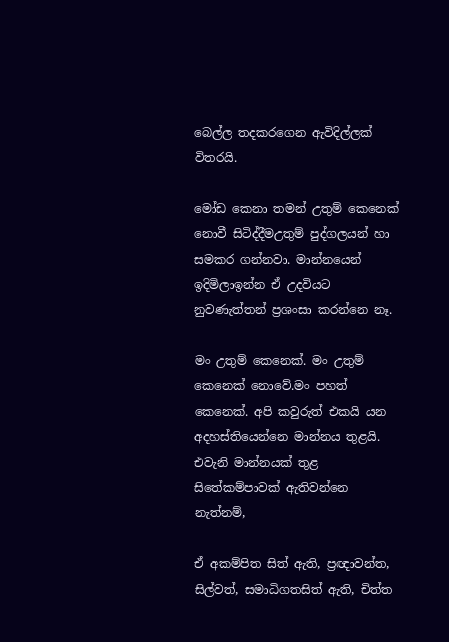බෙල්ල තදකරගෙන ඇවිදිල්ලක් විතරයි.

මෝඩ කෙනා තමන් උතුම් කෙනෙක් නොවී සිටිද්දීමඋතුම් පුද්ගලයන් හා සමකර ගන්නවා. මාන්නයෙන් ඉදිමිලාඉන්න ඒ උදවියට නුවණැත්තන් ප්‍රශංසා කරන්නෙ නෑ.

මං උතුම් කෙනෙක්. මං උතුම් කෙනෙක් නොවේ.මං පහත් කෙනෙක්. අපි කවුරුත් එකයි යන අදහස්තියෙන්නෙ මාන්නය තුළයි. එවැනි මාන්නයක් තුළ සිතේකම්පාවක් ඇතිවන්නෙ නැත්නම්,

ඒ අකම්පිත සිත් ඇති, ප්‍රඥාවන්ත, සිල්වත්, සමාධිගතසිත් ඇති, චිත්ත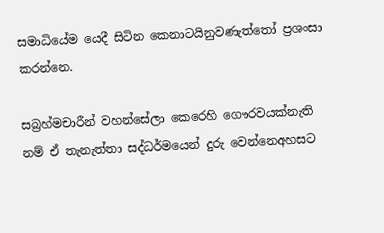සමාධියේම යෙදී සිටින කෙනාටයිනුවණැත්තෝ ප්‍රශංසා කරන්නෙ.

සබ්‍රහ්මචාරීන් වහන්සේලා කෙරෙහි ගෞරවයක්නැති නම් ඒ තැනැත්තා සද්ධර්මයෙන් දුරු වෙන්නෙඅහසට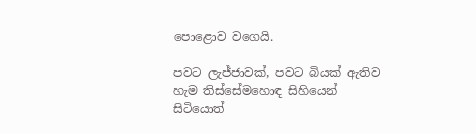පොළොව වගෙයි.

පවට ලැජ්ජාවක්, පවට බියක් ඇතිව හැම තිස්සේමහොඳ සිහියෙන් සිටියොත්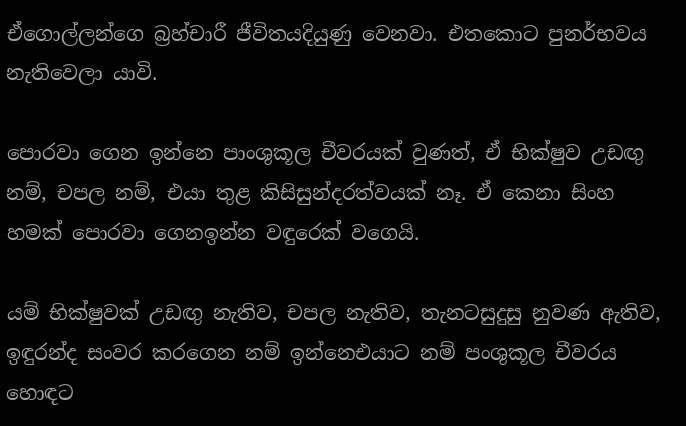ඒගොල්ලන්ගෙ බ්‍රහ්චාරී ජීවිතයදියුණු වෙනවා. එතකොට පුනර්භවය නැතිවෙලා යාවි.

පොරවා ගෙන ඉන්නෙ පාංශුකූල චීවරයක් වුණත්, ඒ භික්ෂුව උඩඟු නම්, චපල නම්, එයා තුළ කිසිසුන්දරත්වයක් නෑ. ඒ කෙනා සිංහ හමක් පොරවා ගෙනඉන්න වඳුරෙක් වගෙයි.

යම් භික්ෂුවක් උඩඟු නැතිව, චපල නැතිව, තැනටසුදුසු නුවණ ඇතිව, ඉඳුරන්ද සංවර කරගෙන නම් ඉන්නෙඑයාට නම් පංශුකූල චීවරය හොඳට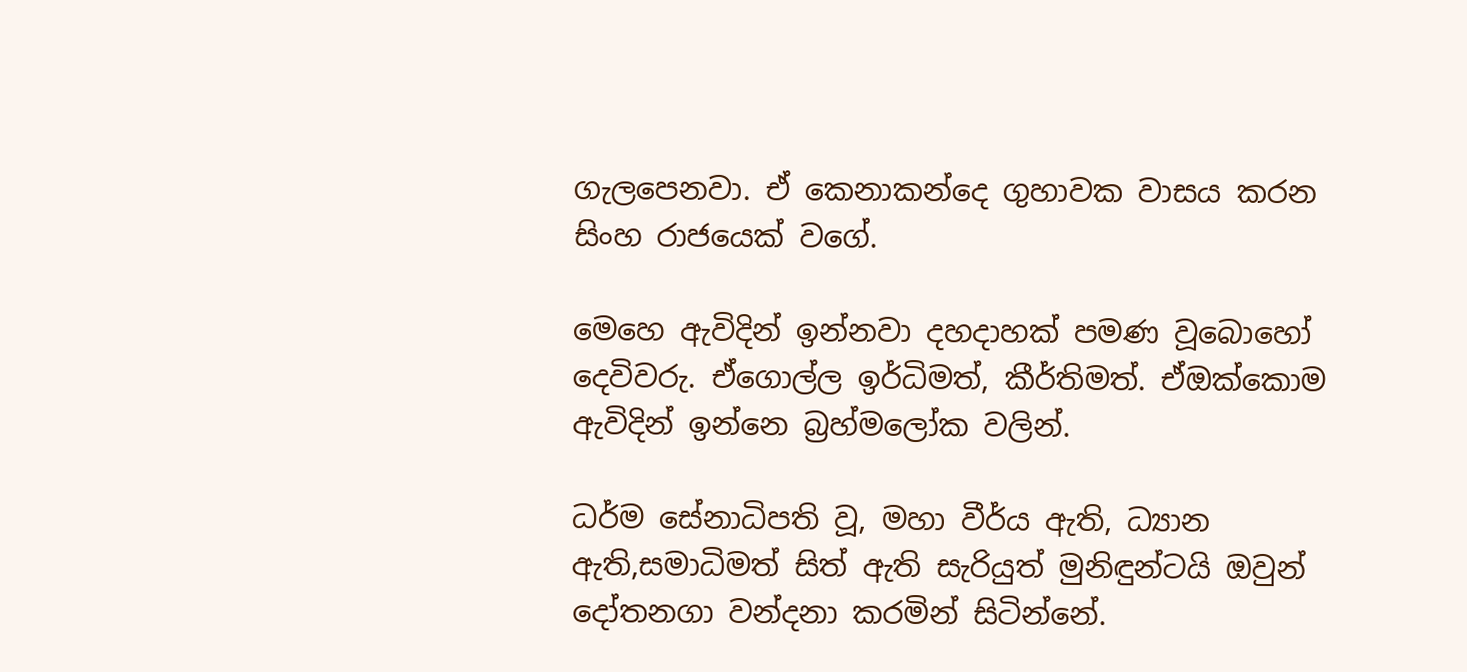ගැලපෙනවා. ඒ කෙනාකන්දෙ ගුහාවක වාසය කරන සිංහ රාජයෙක් වගේ.

මෙහෙ ඇවිදින් ඉන්නවා දහදාහක් පමණ වූබොහෝ දෙවිවරු. ඒගොල්ල ඉර්ධිමත්, කීර්තිමත්. ඒඔක්කොම ඇවිදින් ඉන්නෙ බ්‍රහ්මලෝක වලින්.

ධර්ම සේනාධිපති වූ, මහා වීර්ය ඇති, ධ්‍යාන ඇති,සමාධිමත් සිත් ඇති සැරියුත් මුනිඳුන්ටයි ඔවුන් දෝතනගා වන්දනා කරමින් සිටින්නේ.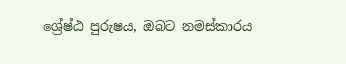ශ්‍රේෂ්ඨ පුරුෂය, ඔබට නමස්කාරය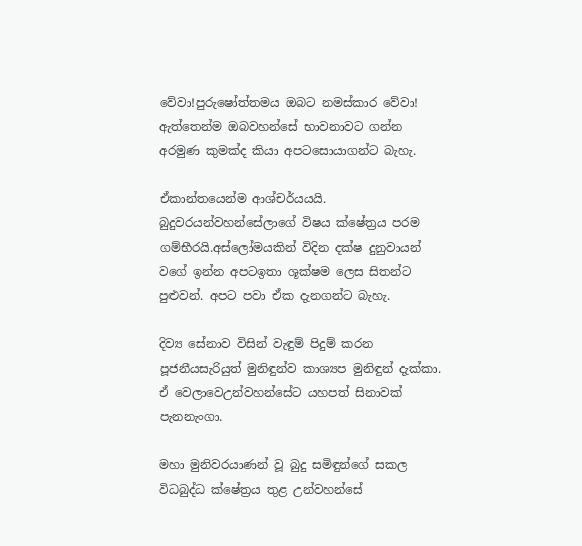වේවා!පුරුෂෝත්තමය ඔබට නමස්කාර වේවා! ඇත්තෙන්ම ඔබවහන්සේ භාවනාවට ගන්න අරමුණ කුමක්ද කියා අපටසොයාගන්ට බැහැ.

ඒකාන්තයෙන්ම ආශ්චර්යයයි. බුදුවරයන්වහන්සේලාගේ විෂය ක්ෂේත්‍රය පරම ගම්භීරයි.අස්ලෝමයකින් විදින දක්ෂ දුනුවායන් වගේ ඉන්න අපටඉතා ශූක්ෂම ලෙස සිතන්ට පුළුවන්. අපට පවා ඒක දැනගන්ට බැහැ.

දිව්‍ය සේනාව විසින් වැඳුම් පිදුම් කරන පූජනීයසැරියුත් මුනිඳුන්ව කාශ්‍යප මුනිඳුන් දැක්කා. ඒ වෙලාවෙඋන්වහන්සේට යහපත් සිනාවක් පැනනැංගා.

මහා මුනිවරයාණන් වූ බුදු සමිඳුන්ගේ සකල විධබුද්ධ ක්ෂේත්‍රය තුළ උන්වහන්සේ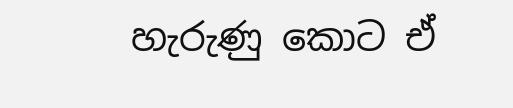හැරුණු කොට ඒ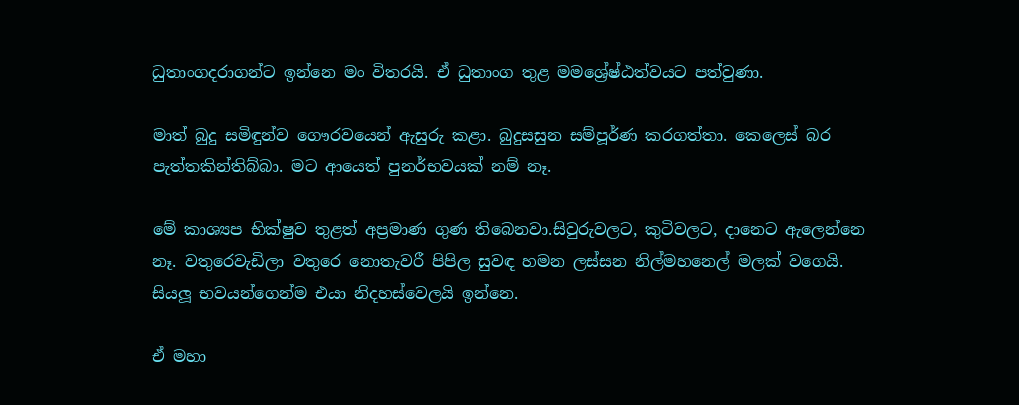ධුතාංගදරාගන්ට ඉන්නෙ මං විතරයි. ඒ ධුතාංග තුළ මමශ්‍රේෂ්ඨත්වයට පත්වුණා.

මාත් බුදු සමිඳුන්ව ගෞරවයෙන් ඇසුරු කළා. බුදුසසුන සම්පූර්ණ කරගත්තා. කෙලෙස් බර පැත්තකින්තිබ්බා. මට ආයෙත් පුනර්භවයක් නම් නෑ.

මේ කාශ්‍යප භික්ෂුව තුළත් අප්‍රමාණ ගුණ තිබෙනවා.සිවුරුවලට, කුටිවලට, දානෙට ඇලෙන්නෙ නෑ. වතුරෙවැඩිලා වතුරෙ නොතැවරී පිපිල සුවඳ හමන ලස්සන නිල්මහනෙල් මලක් වගෙයි. සියලූ භවයන්ගෙන්ම එයා නිදහස්වෙලයි ඉන්නෙ.

ඒ මහා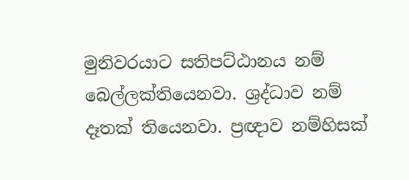මුනිවරයාට සතිපට්ඨානය නම් බෙල්ලක්තියෙනවා. ශ්‍රද්ධාව නම් දෑතක් තියෙනවා. ප්‍රඥාව නම්හිසක්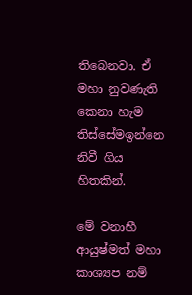තිබෙනවා. ඒ මහා නුවණැති කෙනා හැම තිස්සේමඉන්නෙ නිවී ගිය හිතකින්.

මේ වනාහී ආයුෂ්මත් මහා කාශ්‍යප නම්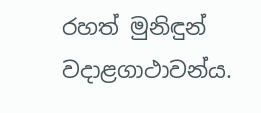රහත් මුනිඳුන් වදාළගාථාවන්ය.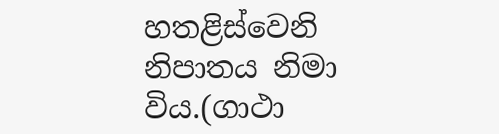හතළිස්වෙනි නිපාතය නිමා විය.(ගාථා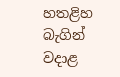හතළිහ බැගින් වදාළ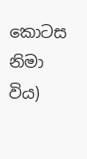කොටස නිමා විය)